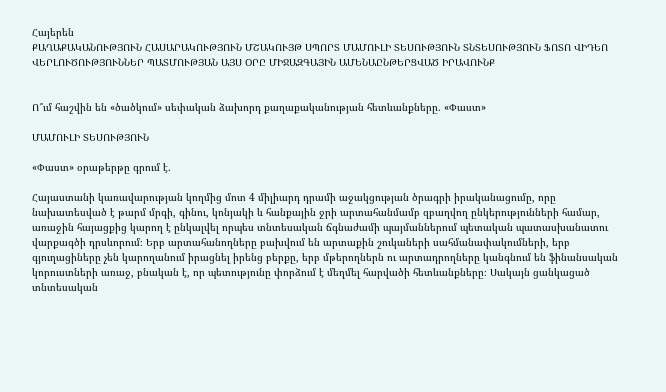Հայերեն
ՔԱՂԱՔԱԿԱՆՈՒԹՅՈՒՆ ՀԱՍԱՐԱԿՈՒԹՅՈՒՆ ՄՇԱԿՈՒՅԹ ՍՊՈՐՏ ՄԱՄՈՒԼԻ ՏԵՍՈՒԹՅՈՒՆ ՏՆՏԵՍՈՒԹՅՈՒՆ ՖՈՏՈ ՎԻԴԵՈ ՎԵՐԼՈՒԾՈՒԹՅՈՒՆՆԵՐ ՊԱՏՄՈՒԹՅԱՆ ԱՅՍ ՕՐԸ ՄԻՋԱԶԳԱՅԻՆ ԱՄԵՆԱԸՆԹԵՐՑՎԱԾ ԻՐԱՎՈՒՆՔ


Ո՞ւմ հաշվին են «ծածկում» սեփական ձախորդ քաղաքականության հետևանքները. «Փաստ»

ՄԱՄՈՒԼԻ ՏԵՍՈՒԹՅՈՒՆ

«Փաստ» օրաթերթը գրում է.

Հայաստանի կառավարության կողմից մոտ 4 միլիարդ դրամի աջակցության ծրագրի իրականացումը, որը նախատեսված է թարմ մրգի, գինու, կոնյակի և հանքային ջրի արտահանմամբ զբաղվող ընկերությունների համար, առաջին հայացքից կարող է ընկալվել որպես տնտեսական ճգնաժամի պայմաններում պետական պատասխանատու վարքագծի դրսևորում։ Երբ արտահանողները բախվում են արտաքին շուկաների սահմանափակումների, երբ գյուղացիները չեն կարողանում իրացնել իրենց բերքը, երբ մթերողներն ու արտադրողները կանգնում են ֆինանսական կորուստների առաջ, բնական է, որ պետությունը փորձում է մեղմել հարվածի հետևանքները։ Սակայն ցանկացած տնտեսական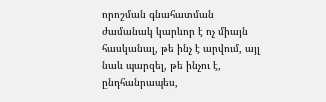որոշման գնահատման ժամանակ կարևոր է ոչ միայն հասկանալ, թե ինչ է արվում, այլ նաև պարզել, թե ինչու է, ընդհանրապես,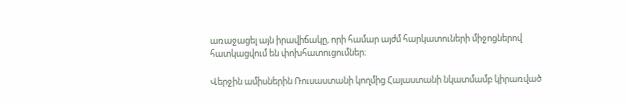առաջացել այն իրավիճակը, որի համար այժմ հարկատուների միջոցներով հատկացվում են փոխհատուցումներ։

Վերջին ամիսներին Ռուսաստանի կողմից Հայաստանի նկատմամբ կիրառված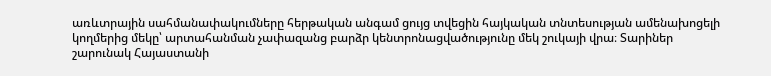առևտրային սահմանափակումները հերթական անգամ ցույց տվեցին հայկական տնտեսության ամենախոցելի կողմերից մեկը՝ արտահանման չափազանց բարձր կենտրոնացվածությունը մեկ շուկայի վրա։ Տարիներ շարունակ Հայաստանի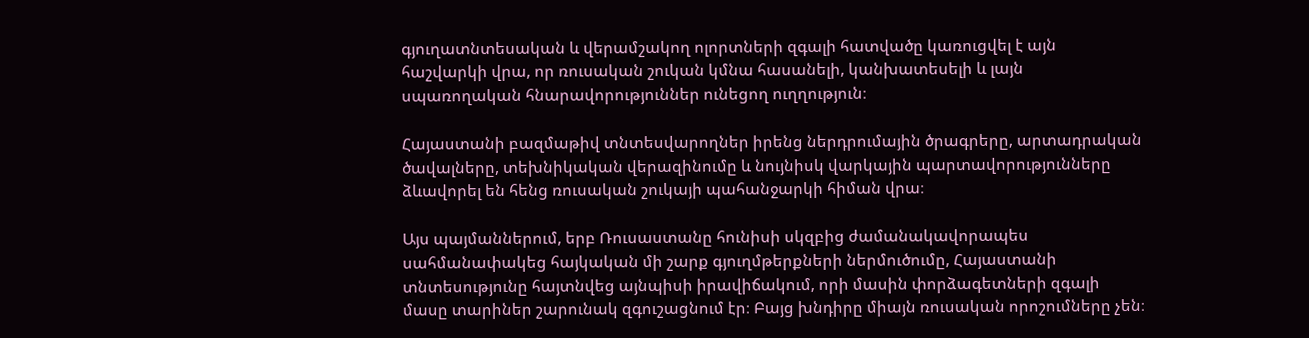գյուղատնտեսական և վերամշակող ոլորտների զգալի հատվածը կառուցվել է այն հաշվարկի վրա, որ ռուսական շուկան կմնա հասանելի, կանխատեսելի և լայն սպառողական հնարավորություններ ունեցող ուղղություն։

Հայաստանի բազմաթիվ տնտեսվարողներ իրենց ներդրումային ծրագրերը, արտադրական ծավալները, տեխնիկական վերազինումը և նույնիսկ վարկային պարտավորությունները ձևավորել են հենց ռուսական շուկայի պահանջարկի հիման վրա։

Այս պայմաններում, երբ Ռուսաստանը հունիսի սկզբից ժամանակավորապես սահմանափակեց հայկական մի շարք գյուղմթերքների ներմուծումը, Հայաստանի տնտեսությունը հայտնվեց այնպիսի իրավիճակում, որի մասին փորձագետների զգալի մասը տարիներ շարունակ զգուշացնում էր։ Բայց խնդիրը միայն ռուսական որոշումները չեն։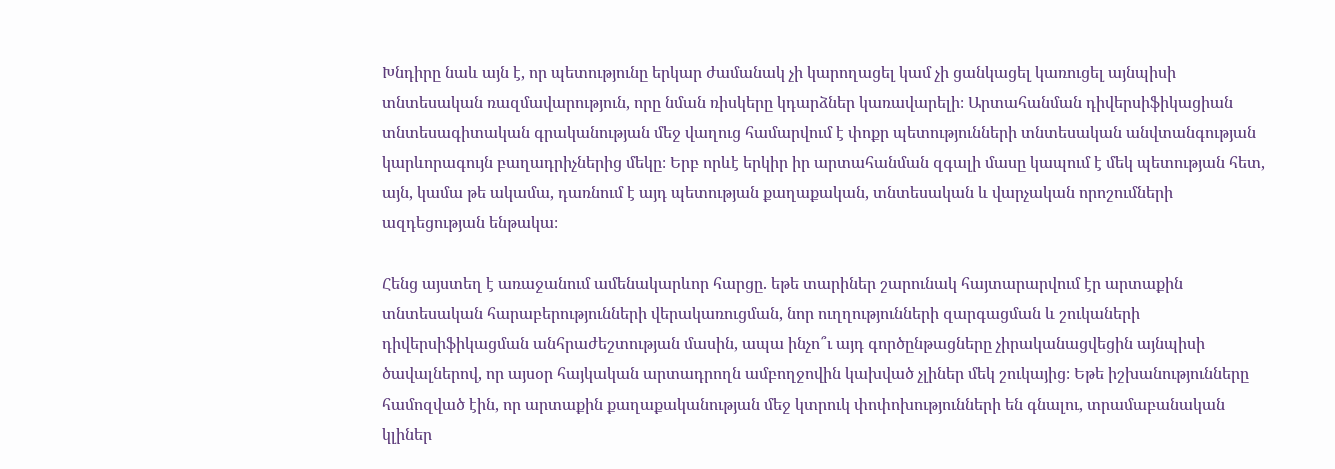Խնդիրը նաև այն է, որ պետությունը երկար ժամանակ չի կարողացել կամ չի ցանկացել կառուցել այնպիսի տնտեսական ռազմավարություն, որը նման ռիսկերը կդարձներ կառավարելի։ Արտահանման դիվերսիֆիկացիան տնտեսագիտական գրականության մեջ վաղուց համարվում է փոքր պետությունների տնտեսական անվտանգության կարևորագույն բաղադրիչներից մեկը։ Երբ որևէ երկիր իր արտահանման զգալի մասը կապում է մեկ պետության հետ, այն, կամա թե ակամա, դառնում է այդ պետության քաղաքական, տնտեսական և վարչական որոշումների ազդեցության ենթակա։

Հենց այստեղ է առաջանում ամենակարևոր հարցը. եթե տարիներ շարունակ հայտարարվում էր արտաքին տնտեսական հարաբերությունների վերակառուցման, նոր ուղղությունների զարգացման և շուկաների դիվերսիֆիկացման անհրաժեշտության մասին, ապա ինչո՞ւ այդ գործընթացները չիրականացվեցին այնպիսի ծավալներով, որ այսօր հայկական արտադրողն ամբողջովին կախված չլիներ մեկ շուկայից։ Եթե իշխանությունները համոզված էին, որ արտաքին քաղաքականության մեջ կտրուկ փոփոխությունների են գնալու, տրամաբանական կլիներ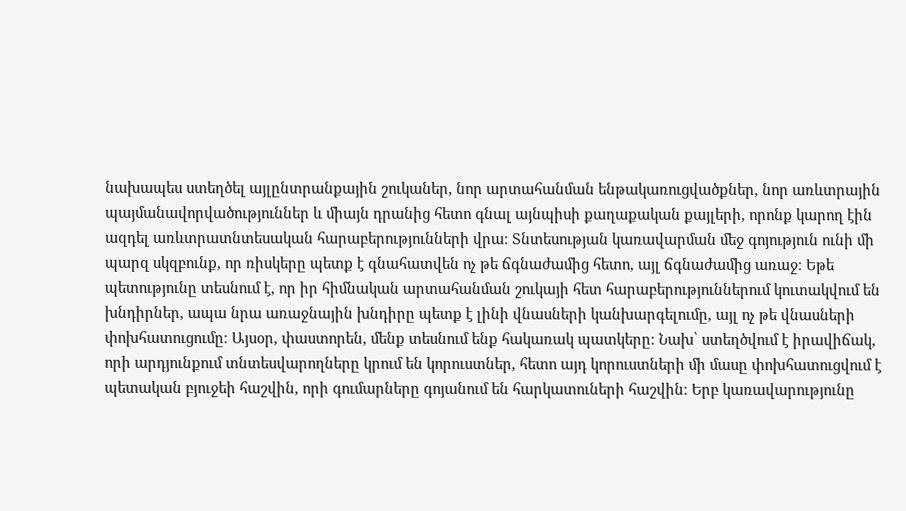նախապես ստեղծել այլընտրանքային շուկաներ, նոր արտահանման ենթակառուցվածքներ, նոր առևտրային պայմանավորվածություններ և միայն դրանից հետո գնալ այնպիսի քաղաքական քայլերի, որոնք կարող էին ազդել առևտրատնտեսական հարաբերությունների վրա։ Տնտեսության կառավարման մեջ գոյություն ունի մի պարզ սկզբունք, որ ռիսկերը պետք է գնահատվեն ոչ թե ճգնաժամից հետո, այլ ճգնաժամից առաջ։ Եթե պետությունը տեսնում է, որ իր հիմնական արտահանման շուկայի հետ հարաբերություններում կուտակվում են խնդիրներ, ապա նրա առաջնային խնդիրը պետք է լինի վնասների կանխարգելումը, այլ ոչ թե վնասների փոխհատուցումը։ Այսօր, փաստորեն, մենք տեսնում ենք հակառակ պատկերը։ Նախ՝ ստեղծվում է իրավիճակ, որի արդյունքում տնտեսվարողները կրում են կորուստներ, հետո այդ կորուստների մի մասը փոխհատուցվում է պետական բյուջեի հաշվին, որի գումարները գոյանում են հարկատուների հաշվին։ Երբ կառավարությունը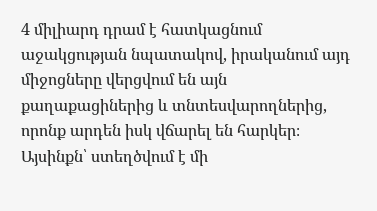4 միլիարդ դրամ է հատկացնում աջակցության նպատակով, իրականում այդ միջոցները վերցվում են այն քաղաքացիներից և տնտեսվարողներից, որոնք արդեն իսկ վճարել են հարկեր։ Այսինքն՝ ստեղծվում է մի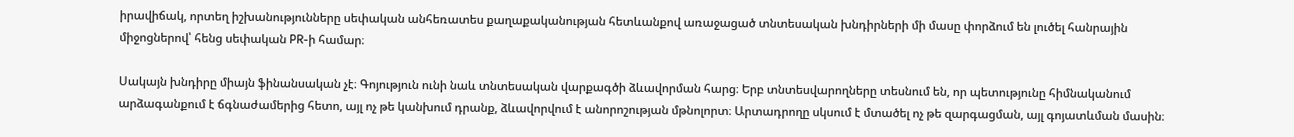իրավիճակ, որտեղ իշխանությունները սեփական անհեռատես քաղաքականության հետևանքով առաջացած տնտեսական խնդիրների մի մասը փորձում են լուծել հանրային միջոցներով՝ հենց սեփական PR-ի համար։

Սակայն խնդիրը միայն ֆինանսական չէ։ Գոյություն ունի նաև տնտեսական վարքագծի ձևավորման հարց։ Երբ տնտեսվարողները տեսնում են, որ պետությունը հիմնականում արձագանքում է ճգնաժամերից հետո, այլ ոչ թե կանխում դրանք, ձևավորվում է անորոշության մթնոլորտ։ Արտադրողը սկսում է մտածել ոչ թե զարգացման, այլ գոյատևման մասին։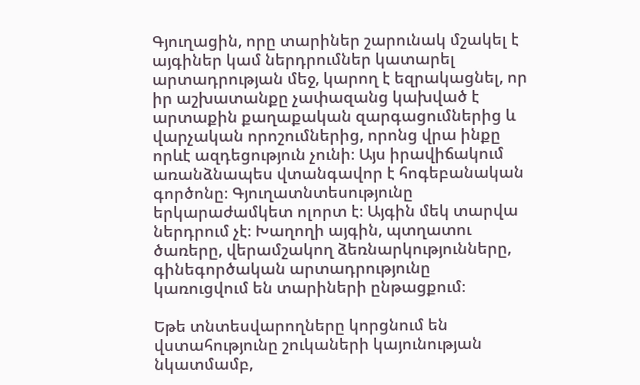Գյուղացին, որը տարիներ շարունակ մշակել է այգիներ կամ ներդրումներ կատարել արտադրության մեջ, կարող է եզրակացնել, որ իր աշխատանքը չափազանց կախված է արտաքին քաղաքական զարգացումներից և վարչական որոշումներից, որոնց վրա ինքը որևէ ազդեցություն չունի։ Այս իրավիճակում առանձնապես վտանգավոր է հոգեբանական գործոնը։ Գյուղատնտեսությունը երկարաժամկետ ոլորտ է։ Այգին մեկ տարվա ներդրում չէ։ Խաղողի այգին, պտղատու ծառերը, վերամշակող ձեռնարկությունները, գինեգործական արտադրությունը կառուցվում են տարիների ընթացքում։

Եթե տնտեսվարողները կորցնում են վստահությունը շուկաների կայունության նկատմամբ,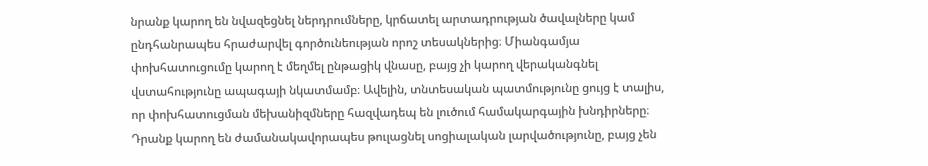նրանք կարող են նվազեցնել ներդրումները, կրճատել արտադրության ծավալները կամ ընդհանրապես հրաժարվել գործունեության որոշ տեսակներից։ Միանգամյա փոխհատուցումը կարող է մեղմել ընթացիկ վնասը, բայց չի կարող վերականգնել վստահությունը ապագայի նկատմամբ։ Ավելին, տնտեսական պատմությունը ցույց է տալիս, որ փոխհատուցման մեխանիզմները հազվադեպ են լուծում համակարգային խնդիրները։ Դրանք կարող են ժամանակավորապես թուլացնել սոցիալական լարվածությունը, բայց չեն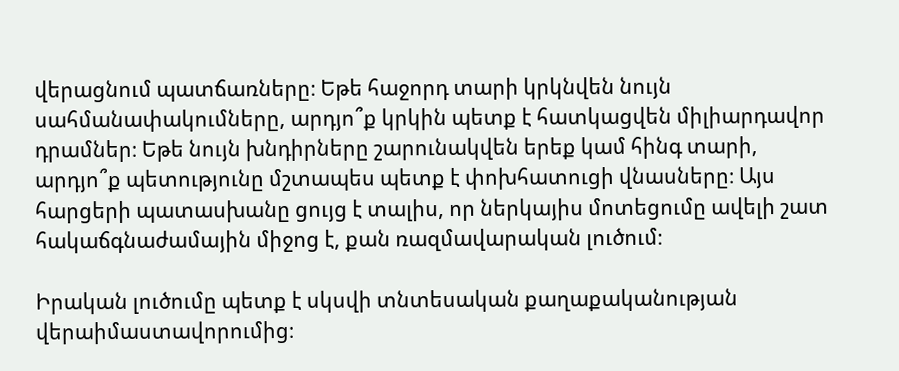վերացնում պատճառները։ Եթե հաջորդ տարի կրկնվեն նույն սահմանափակումները, արդյո՞ք կրկին պետք է հատկացվեն միլիարդավոր դրամներ։ Եթե նույն խնդիրները շարունակվեն երեք կամ հինգ տարի, արդյո՞ք պետությունը մշտապես պետք է փոխհատուցի վնասները։ Այս հարցերի պատասխանը ցույց է տալիս, որ ներկայիս մոտեցումը ավելի շատ հակաճգնաժամային միջոց է, քան ռազմավարական լուծում։

Իրական լուծումը պետք է սկսվի տնտեսական քաղաքականության վերաիմաստավորումից։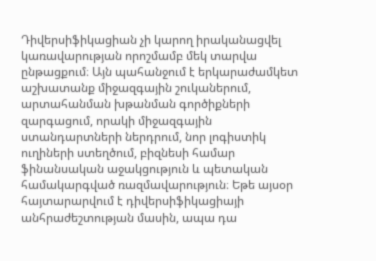Դիվերսիֆիկացիան չի կարող իրականացվել կառավարության որոշմամբ մեկ տարվա ընթացքում։ Այն պահանջում է երկարաժամկետ աշխատանք միջազգային շուկաներում, արտահանման խթանման գործիքների զարգացում, որակի միջազգային ստանդարտների ներդրում, նոր լոգիստիկ ուղիների ստեղծում, բիզնեսի համար ֆինանսական աջակցություն և պետական համակարգված ռազմավարություն։ Եթե այսօր հայտարարվում է դիվերսիֆիկացիայի անհրաժեշտության մասին, ապա դա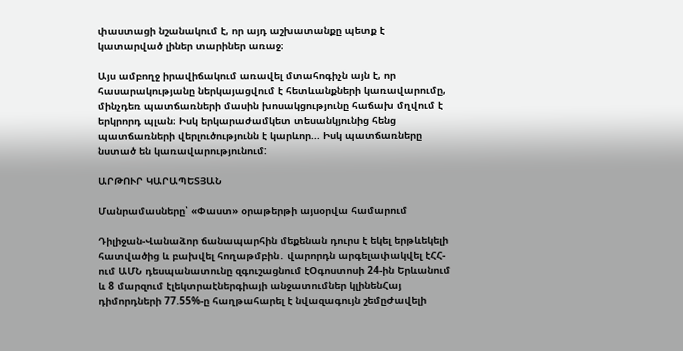փաստացի նշանակում է, որ այդ աշխատանքը պետք է կատարված լիներ տարիներ առաջ։

Այս ամբողջ իրավիճակում առավել մտահոգիչն այն է, որ հասարակությանը ներկայացվում է հետևանքների կառավարումը, մինչդեռ պատճառների մասին խոսակցությունը հաճախ մղվում է երկրորդ պլան։ Իսկ երկարաժամկետ տեսանկյունից հենց պատճառների վերլուծությունն է կարևոր... Իսկ պատճառները նստած են կառավարությունում:

ԱՐԹՈՒՐ ԿԱՐԱՊԵՏՅԱՆ

Մանրամասները՝ «Փաստ» օրաթերթի այսօրվա համարում

Դիլիջան-Վանաձոր ճանապարհին մեքենան դուրս է եկել երթևեկելի հատվածից և բախվել հողաթմբին․ վարորդն արգելափակվել էՀՀ-ում ԱՄՆ դեսպանատունը զգուշացնում էՕգոստոսի 24-ին Երևանում և 8 մարզում էլեկտրաէներգիայի անջատումներ կլինենՀայ դիմորդների 77.55%-ը հաղթահարել է նվազագույն շեմըԺավելի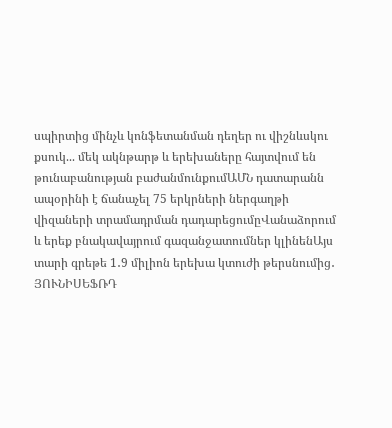սպիրտից մինչև կոնֆետանման դեղեր ու վիշնևսկու քսուկ... մեկ ակնթարթ և երեխաները հայտվում են թունաբանության բաժանմունքումԱՄՆ դատարանն ապօրինի է ճանաչել 75 երկրների ներգաղթի վիզաների տրամադրման դադարեցումըՎանաձորում և երեք բնակավայրում գազանջատումներ կլինենԱյս տարի գրեթե 1․9 միլիոն երեխա կտուժի թերսնումից․ ՅՈՒՆԻՍԵՖՌԴ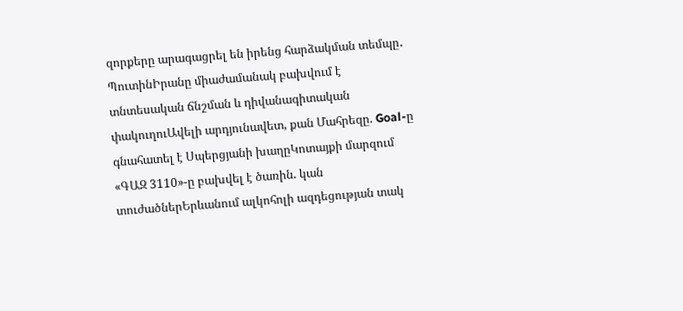զորքերը արագացրել են իրենց հարձակման տեմպը․ ՊուտինԻրանը միաժամանակ բախվում է տնտեսական ճնշման և դիվանագիտական փակուղուԱվելի արդյունավետ, քան Մահրեզը. Goal-ը գնահատել է Սպերցյանի խաղըԿոտայքի մարզում «ԳԱԶ 3110»-ը բախվել է ծառին. կան տուժածներԵրևանում ալկոհոլի ազդեցության տակ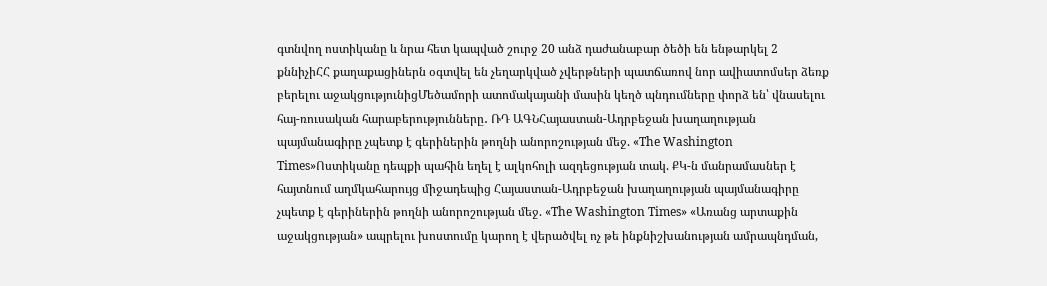գտնվող ոստիկանը և նրա հետ կապված շուրջ 20 անձ դաժանաբար ծեծի են ենթարկել 2 քննիչիՀՀ քաղաքացիներն օգտվել են չեղարկված չվերթների պատճառով նոր ավիատոմսեր ձեռք բերելու աջակցությունիցՄեծամորի ատոմակայանի մասին կեղծ պնդումները փորձ են՝ վնասելու հայ-ռուսական հարաբերությունները․ ՌԴ ԱԳՆՀայաստան-Ադրբեջան խաղաղության պայմանագիրը չպետք է գերիներին թողնի անորոշության մեջ. «The Washington Times»Ոստիկանը դեպքի պահին եղել է ալկոհոլի ազդեցության տակ. ՔԿ-ն մանրամասներ է հայտնում աղմկահարույց միջադեպից Հայաստան-Ադրբեջան խաղաղության պայմանագիրը չպետք է գերիներին թողնի անորոշության մեջ. «The Washington Times» «Առանց արտաքին աջակցության» ապրելու խոստումը կարող է վերածվել ոչ թե ինքնիշխանության ամրապնդման,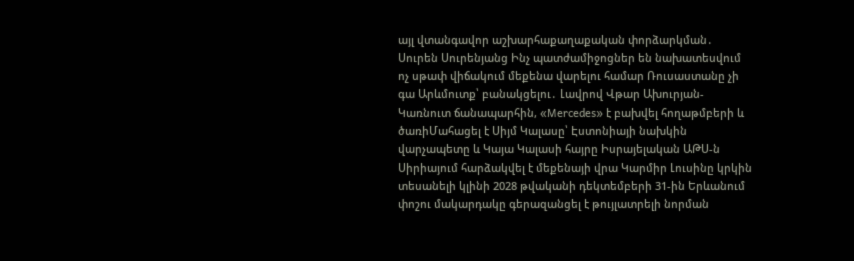այլ վտանգավոր աշխարհաքաղաքական փորձարկման․ Սուրեն Սուրենյանց Ինչ պատժամիջոցներ են նախատեսվում ոչ սթափ վիճակում մեքենա վարելու համար Ռուսաստանը չի գա Արևմուտք՝ բանակցելու․ Լավրով Վթար Ախուրյան-Կառնուտ ճանապարհին, «Mercedes» է բախվել հողաթմբերի և ծառիՄահացել է Սիյմ Կալասը՝ Էստոնիայի նախկին վարչապետը և Կայա Կալասի հայրը Իսրայելական ԱԹՍ-ն Սիրիայում հարձակվել է մեքենայի վրա Կարմիր Լուսինը կրկին տեսանելի կլինի 2028 թվականի դեկտեմբերի 31-ին Երևանում փոշու մակարդակը գերազանցել է թույլատրելի նորման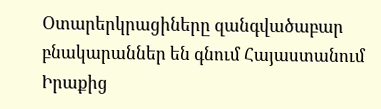Օտարերկրացիները զանգվածաբար բնակարաններ են գնում Հայաստանում Իրաքից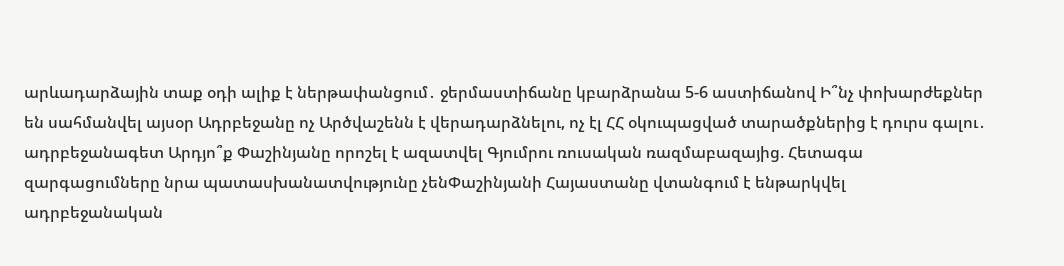արևադարձային տաք օդի ալիք է ներթափանցում․ ջերմաստիճանը կբարձրանա 5-6 աստիճանով Ի՞նչ փոխարժեքներ են սահմանվել այսօր Ադրբեջանը ոչ Արծվաշենն է վերադարձնելու, ոչ էլ ՀՀ օկուպացված տարածքներից է դուրս գալու․ ադրբեջանագետ Արդյո՞ք Փաշինյանը որոշել է ազատվել Գյումրու ռուսական ռազմաբազայից. Հետագա զարգացումները նրա պատասխանատվությունը չենՓաշինյանի Հայաստանը վտանգում է ենթարկվել ադրբեջանական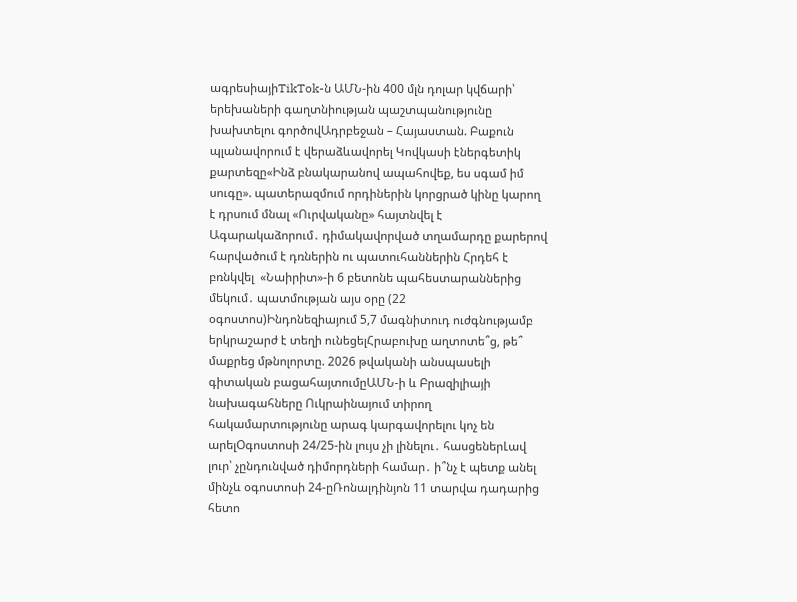ագրեսիայիTikTok-ն ԱՄՆ-ին 400 մլն դոլար կվճարի՝ երեխաների գաղտնիության պաշտպանությունը խախտելու գործովԱդրբեջան – Հայաստան. Բաքուն պլանավորում է վերաձևավորել Կովկասի էներգետիկ քարտեզը«Ինձ բնակարանով ապահովեք, ես սգամ իմ սուգը». պատերազմում որդիներին կորցրած կինը կարող է դրսում մնալ «Ուրվականը» հայտնվել է Ագարակաձորում․ դիմակավորված տղամարդը քարերով հարվածում է դռներին ու պատուհաններին Հրդեհ է բռնկվել  «Նաիրիտ»-ի 6 բետոնե պահեստարաններից մեկում․ պատմության այս օրը (22 օգոստոս)Ինդոնեզիայում 5,7 մագնիտուդ ուժգնությամբ երկրաշարժ է տեղի ունեցելՀրաբուխը աղտոտե՞ց, թե՞ մաքրեց մթնոլորտը. 2026 թվականի անսպասելի գիտական բացահայտումըԱՄՆ-ի և Բրազիլիայի նախագահները Ուկրաինայում տիրող հակամարտությունը արագ կարգավորելու կոչ են արելՕգոստոսի 24/25-ին լույս չի լինելու․ հասցեներԼավ լուր՝ չընդունված դիմորդների համար․ ի՞նչ է պետք անել մինչև օգոստոսի 24-ըՌոնալդինյոն 11 տարվա դադարից հետո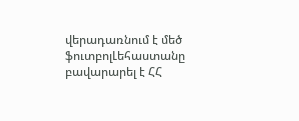վերադառնում է մեծ ֆուտբոլԼեհաստանը բավարարել է ՀՀ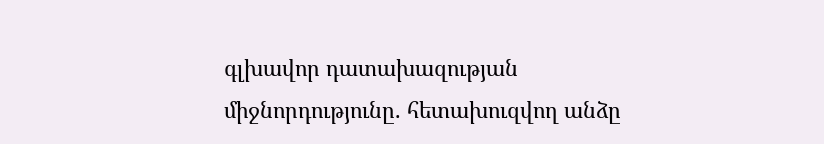գլխավոր դատախազության միջնորդությունը. հետախուզվող անձը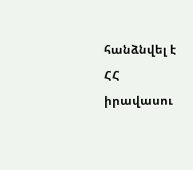հանձնվել է ՀՀ իրավասու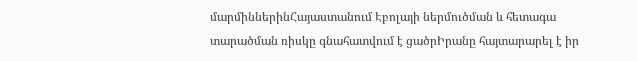մարմիններինՀայաստանում Էբոլայի ներմուծման և հետագա տարածման ռիսկը գնահատվում է ցածրԻրանը հայտարարել է իր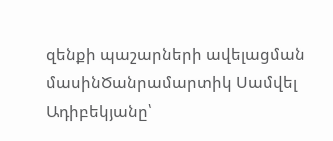զենքի պաշարների ավելացման մասինԾանրամարտիկ Սամվել Ադիբեկյանը՝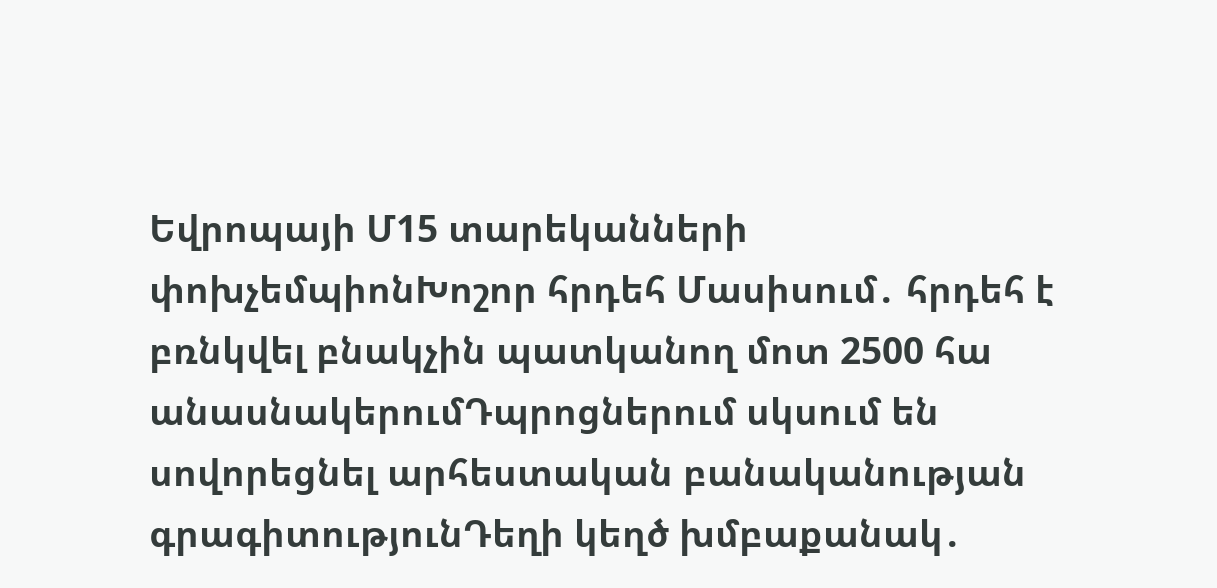Եվրոպայի Մ15 տարեկանների փոխչեմպիոնԽոշոր հրդեհ Մասիսում․ հրդեհ է բռնկվել բնակչին պատկանող մոտ 2500 հա անասնակերումԴպրոցներում սկսում են սովորեցնել արհեստական բանականության գրագիտությունԴեղի կեղծ խմբաքանակ․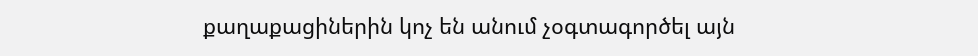քաղաքացիներին կոչ են անում չօգտագործել այն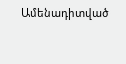Ամենադիտված